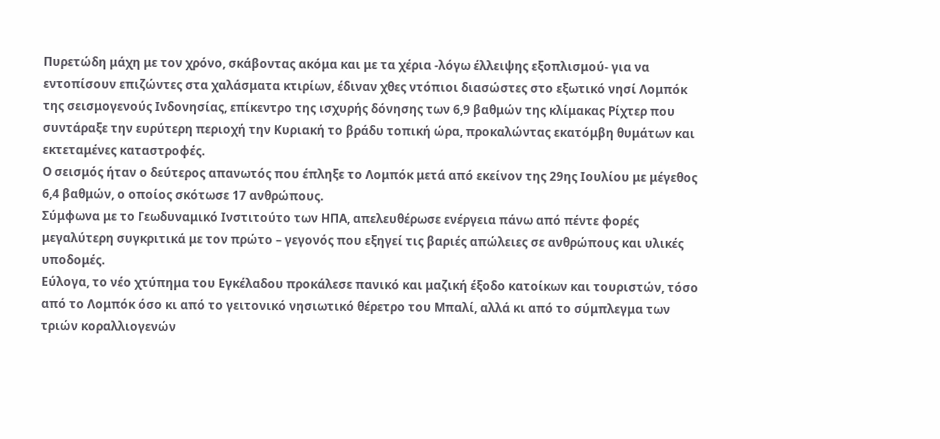Πυρετώδη μάχη με τον χρόνο, σκάβοντας ακόμα και με τα χέρια -λόγω έλλειψης εξοπλισμού- για να εντοπίσουν επιζώντες στα χαλάσματα κτιρίων, έδιναν χθες ντόπιοι διασώστες στο εξωτικό νησί Λομπόκ της σεισμογενούς Ινδονησίας, επίκεντρο της ισχυρής δόνησης των 6,9 βαθμών της κλίμακας Ρίχτερ που συντάραξε την ευρύτερη περιοχή την Κυριακή το βράδυ τοπική ώρα, προκαλώντας εκατόμβη θυμάτων και εκτεταμένες καταστροφές.
Ο σεισμός ήταν ο δεύτερος απανωτός που έπληξε το Λομπόκ μετά από εκείνον της 29ης Ιουλίου με μέγεθος 6,4 βαθμών, ο οποίος σκότωσε 17 ανθρώπους.
Σύμφωνα με το Γεωδυναμικό Ινστιτούτο των ΗΠΑ, απελευθέρωσε ενέργεια πάνω από πέντε φορές μεγαλύτερη συγκριτικά με τον πρώτο – γεγονός που εξηγεί τις βαριές απώλειες σε ανθρώπους και υλικές υποδομές.
Εύλογα, το νέο χτύπημα του Εγκέλαδου προκάλεσε πανικό και μαζική έξοδο κατοίκων και τουριστών, τόσο από το Λομπόκ όσο κι από το γειτονικό νησιωτικό θέρετρο του Μπαλί, αλλά κι από το σύμπλεγμα των τριών κοραλλιογενών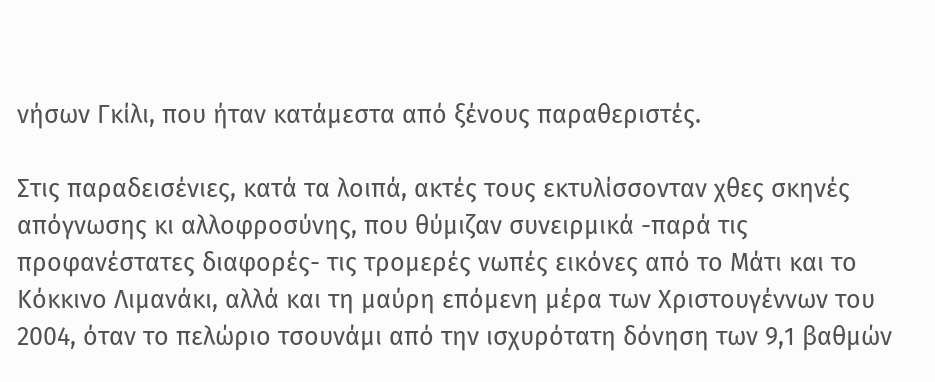νήσων Γκίλι, που ήταν κατάμεστα από ξένους παραθεριστές.

Στις παραδεισένιες, κατά τα λοιπά, ακτές τους εκτυλίσσονταν χθες σκηνές απόγνωσης κι αλλοφροσύνης, που θύμιζαν συνειρμικά -παρά τις προφανέστατες διαφορές- τις τρομερές νωπές εικόνες από το Μάτι και το Κόκκινο Λιμανάκι, αλλά και τη μαύρη επόμενη μέρα των Χριστουγέννων του 2004, όταν το πελώριο τσουνάμι από την ισχυρότατη δόνηση των 9,1 βαθμών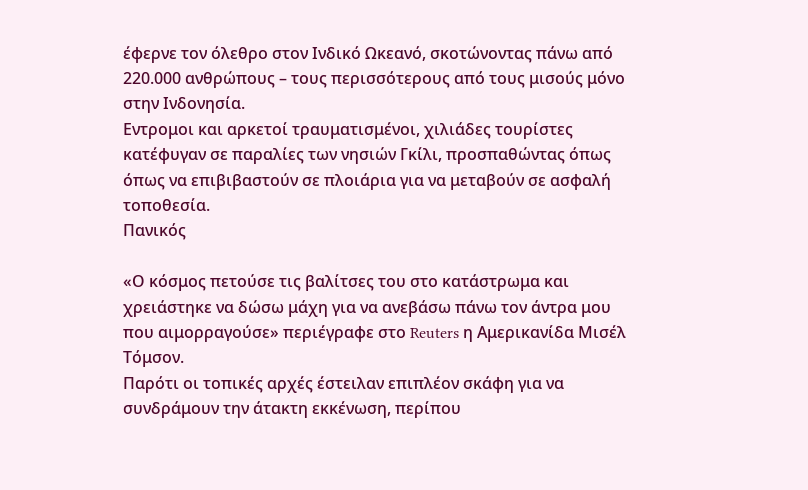έφερνε τον όλεθρο στον Ινδικό Ωκεανό, σκοτώνοντας πάνω από 220.000 ανθρώπους – τους περισσότερους από τους μισούς μόνο στην Ινδονησία.
Εντρομοι και αρκετοί τραυματισμένοι, χιλιάδες τουρίστες κατέφυγαν σε παραλίες των νησιών Γκίλι, προσπαθώντας όπως όπως να επιβιβαστούν σε πλοιάρια για να μεταβούν σε ασφαλή τοποθεσία.
Πανικός

«Ο κόσμος πετούσε τις βαλίτσες του στο κατάστρωμα και χρειάστηκε να δώσω μάχη για να ανεβάσω πάνω τον άντρα μου που αιμορραγούσε» περιέγραφε στο Reuters η Αμερικανίδα Μισέλ Τόμσον.
Παρότι οι τοπικές αρχές έστειλαν επιπλέον σκάφη για να συνδράμουν την άτακτη εκκένωση, περίπου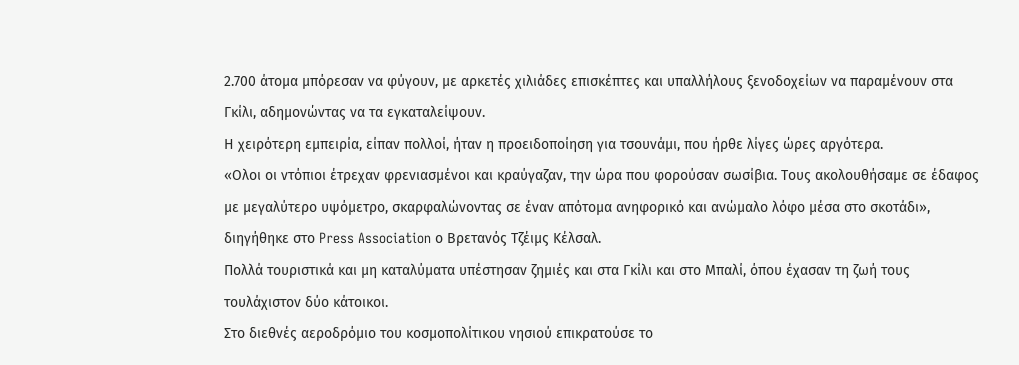2.700 άτομα μπόρεσαν να φύγουν, με αρκετές χιλιάδες επισκέπτες και υπαλλήλους ξενοδοχείων να παραμένουν στα Γκίλι, αδημονώντας να τα εγκαταλείψουν.
Η χειρότερη εμπειρία, είπαν πολλοί, ήταν η προειδοποίηση για τσουνάμι, που ήρθε λίγες ώρες αργότερα.
«Ολοι οι ντόπιοι έτρεχαν φρενιασμένοι και κραύγαζαν, την ώρα που φορούσαν σωσίβια. Τους ακολουθήσαμε σε έδαφος με μεγαλύτερο υψόμετρο, σκαρφαλώνοντας σε έναν απότομα ανηφορικό και ανώμαλο λόφο μέσα στο σκοτάδι», διηγήθηκε στο Press Association ο Βρετανός Τζέιμς Κέλσαλ.
Πολλά τουριστικά και μη καταλύματα υπέστησαν ζημιές και στα Γκίλι και στο Μπαλί, όπου έχασαν τη ζωή τους τουλάχιστον δύο κάτοικοι.
Στο διεθνές αεροδρόμιο του κοσμοπολίτικου νησιού επικρατούσε το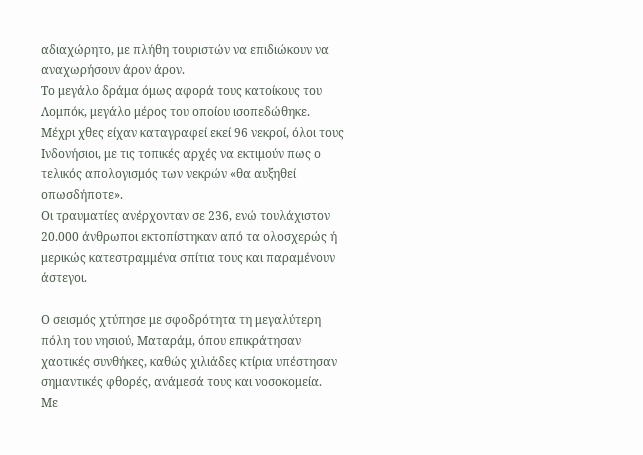αδιαχώρητο, με πλήθη τουριστών να επιδιώκουν να αναχωρήσουν άρον άρον.
Το μεγάλο δράμα όμως αφορά τους κατοίκους του Λομπόκ, μεγάλο μέρος του οποίου ισοπεδώθηκε.
Μέχρι χθες είχαν καταγραφεί εκεί 96 νεκροί, όλοι τους Ινδονήσιοι, με τις τοπικές αρχές να εκτιμούν πως ο τελικός απολογισμός των νεκρών «θα αυξηθεί οπωσδήποτε».
Οι τραυματίες ανέρχονταν σε 236, ενώ τουλάχιστον 20.000 άνθρωποι εκτοπίστηκαν από τα ολοσχερώς ή μερικώς κατεστραμμένα σπίτια τους και παραμένουν άστεγοι.

Ο σεισμός χτύπησε με σφοδρότητα τη μεγαλύτερη πόλη του νησιού, Ματαράμ, όπου επικράτησαν χαοτικές συνθήκες, καθώς χιλιάδες κτίρια υπέστησαν σημαντικές φθορές, ανάμεσά τους και νοσοκομεία.
Με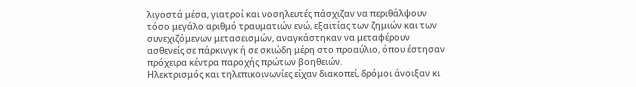λιγοστά μέσα, γιατροί και νοσηλευτές πάσχιζαν να περιθάλψουν τόσο μεγάλο αριθμό τραυματιών ενώ, εξαιτίας των ζημιών και των συνεχιζόμενων μετασεισμών, αναγκάστηκαν να μεταφέρουν ασθενείς σε πάρκινγκ ή σε σκιώδη μέρη στο προαύλιο, όπου έστησαν πρόχειρα κέντρα παροχής πρώτων βοηθειών.
Ηλεκτρισμός και τηλεπικοινωνίες είχαν διακοπεί, δρόμοι άνοιξαν κι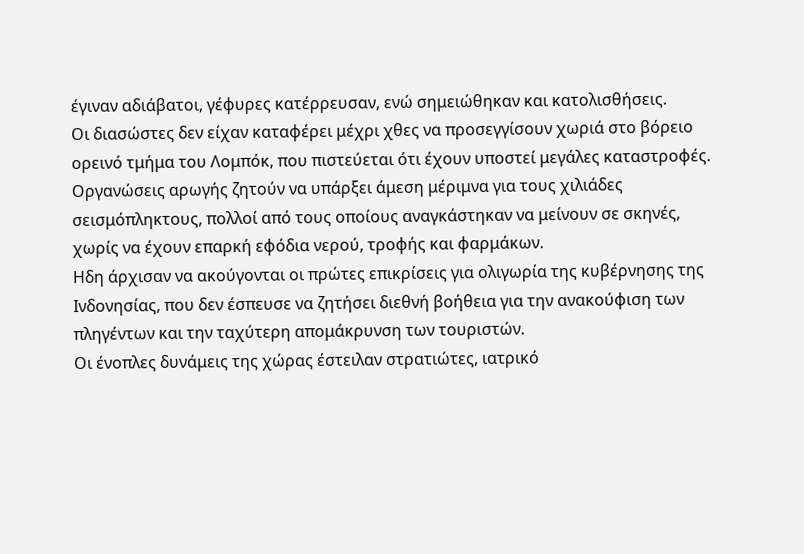έγιναν αδιάβατοι, γέφυρες κατέρρευσαν, ενώ σημειώθηκαν και κατολισθήσεις.
Οι διασώστες δεν είχαν καταφέρει μέχρι χθες να προσεγγίσουν χωριά στο βόρειο ορεινό τμήμα του Λομπόκ, που πιστεύεται ότι έχουν υποστεί μεγάλες καταστροφές.
Οργανώσεις αρωγής ζητούν να υπάρξει άμεση μέριμνα για τους χιλιάδες σεισμόπληκτους, πολλοί από τους οποίους αναγκάστηκαν να μείνουν σε σκηνές, χωρίς να έχουν επαρκή εφόδια νερού, τροφής και φαρμάκων.
Ηδη άρχισαν να ακούγονται οι πρώτες επικρίσεις για ολιγωρία της κυβέρνησης της Ινδονησίας, που δεν έσπευσε να ζητήσει διεθνή βοήθεια για την ανακούφιση των πληγέντων και την ταχύτερη απομάκρυνση των τουριστών.
Οι ένοπλες δυνάμεις της χώρας έστειλαν στρατιώτες, ιατρικό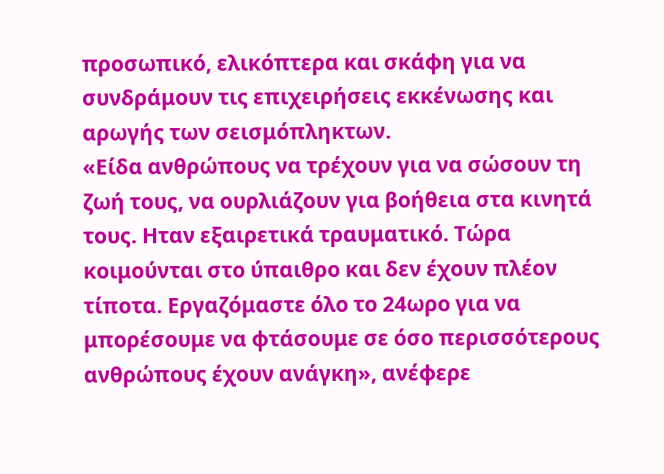προσωπικό, ελικόπτερα και σκάφη για να συνδράμουν τις επιχειρήσεις εκκένωσης και αρωγής των σεισμόπληκτων.
«Είδα ανθρώπους να τρέχουν για να σώσουν τη ζωή τους, να ουρλιάζουν για βοήθεια στα κινητά τους. Ηταν εξαιρετικά τραυματικό. Τώρα κοιμούνται στο ύπαιθρο και δεν έχουν πλέον τίποτα. Εργαζόμαστε όλο το 24ωρο για να μπορέσουμε να φτάσουμε σε όσο περισσότερους ανθρώπους έχουν ανάγκη», ανέφερε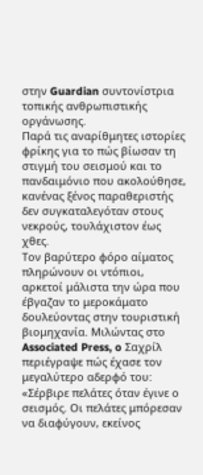στην Guardian συντονίστρια τοπικής ανθρωπιστικής οργάνωσης.
Παρά τις αναρίθμητες ιστορίες φρίκης για το πώς βίωσαν τη στιγμή του σεισμού και το πανδαιμόνιο που ακολούθησε, κανένας ξένος παραθεριστής δεν συγκαταλεγόταν στους νεκρούς, τουλάχιστον έως χθες.
Τον βαρύτερο φόρο αίματος πληρώνουν οι ντόπιοι, αρκετοί μάλιστα την ώρα που έβγαζαν το μεροκάματο δουλεύοντας στην τουριστική βιομηχανία. Μιλώντας στο Associated Press, o Σαχρίλ περιέγραψε πώς έχασε τον μεγαλύτερο αδερφό του: «Σέρβιρε πελάτες όταν έγινε ο σεισμός. Οι πελάτες μπόρεσαν να διαφύγουν, εκείνος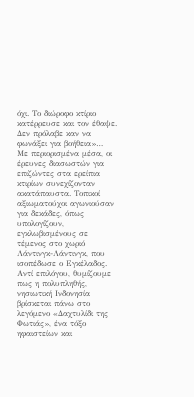όχι. Το διώροφο κτίριο κατέρρευσε και τον έθαψε. Δεν πρόλαβε καν να φωνάξει για βοήθεια»…
Με περιορισμένα μέσα, οι έρευνες διασωστών για επιζώντες στα ερείπια κτιρίων συνεχίζονταν ακατάπαυστα. Τοπικοί αξιωματούχοι αγωνιούσαν για δεκάδες, όπως υπολογίζουν, εγκλωβισμένους σε τέμενος στο χωριό Λάντινγκ-Λάντινγκ, που ισοπέδωσε ο Εγκέλαδος.
Αντί επιλόγου, θυμίζουμε πως η πολυπληθής, νησιωτική Ινδονησία βρίσκεται πάνω στο λεγόμενο «Δαχτυλίδι της Φωτιάς», ένα τόξο ηφαιστείων και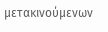μετακινούμενων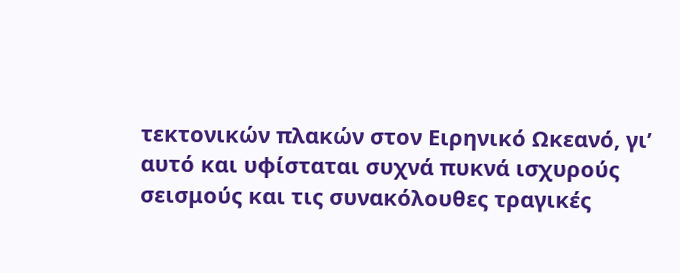τεκτονικών πλακών στον Ειρηνικό Ωκεανό, γι’ αυτό και υφίσταται συχνά πυκνά ισχυρούς σεισμούς και τις συνακόλουθες τραγικές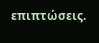επιπτώσεις.